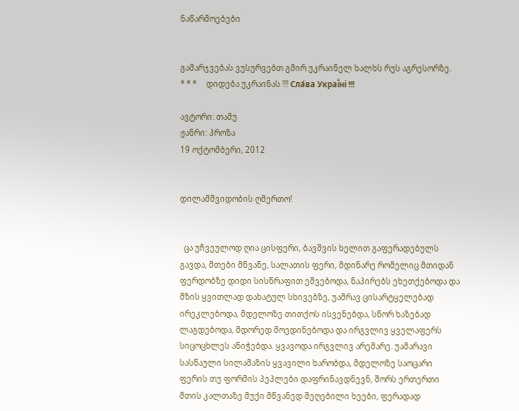ნაწარმოებები


გამარჯვებას ვუსურვებთ გმირ უკრაინელ ხალხს რუს აგრესორზე.     * * *     დიდება უკრაინას !!! Сла́ва Украї́ні !!!

ავტორი: თამუ
ჟანრი: პროზა
19 ოქტომბერი, 2012


დილამშვიდობის ღმერთო!


  ცა უჩვეულოდ ღია ცისფერი, ბავშვის ხელით გაფერადებულს გავდა, მთები მწვანე, სალათის ფერი, მდინარე რომელიც მთიდან ფერდობზე დიდი სისწრაფით ეშვებოდა, ნაპირებს ეხეთქებოდა და მზის ყვითლად დახატულ სხივებზე, უამრავ ცისარტყელებად ირეკლებოდა, მდელოზე თითქოს ისვენებდა, სწორ ხაზებად ლაგდებოდა, მდორედ მოედინებოდა და ირგვლივ ყველაფერს სიცოცხლეს ანიჭებდა. ყვავოდა ირგვლივ არემარე. უამარავი სასწაული სილამაზის ყვავილი ხარობდა, მდელოზე საოცარი ფერის თუ ფორმის პეპლები დაფრინავდნევნ, შორს ერთერთი მთის კალთაზე მუქი მწვანედ შეღებილი ხეები, ფერადად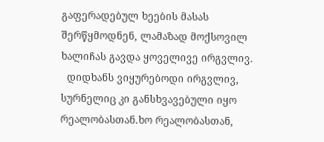გაფერადებულ ხეების მასას შერწყმოდნენ, ლამაზად მოქსოვილ ხალიჩას გავდა ყოველივე ირგვლივ.
  დიდხანს ვიყურებოდი ირგვლივ, სურნელიც კი განსხვავებული იყო რეალობასთან.ხო რეალობასთან,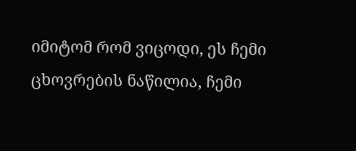იმიტომ რომ ვიცოდი, ეს ჩემი ცხოვრების ნაწილია, ჩემი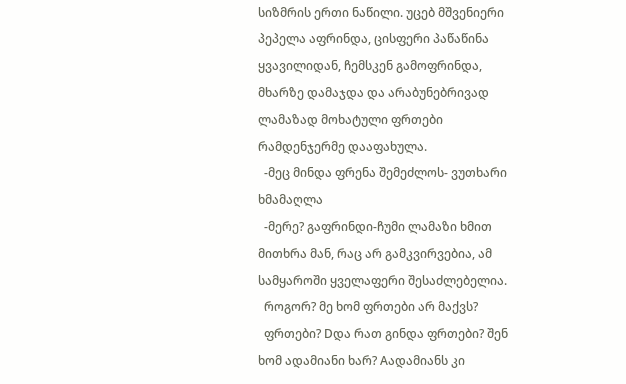სიზმრის ერთი ნაწილი. უცებ მშვენიერი პეპელა აფრინდა, ცისფერი პაწაწინა ყვავილიდან, ჩემსკენ გამოფრინდა, მხარზე დამაჯდა და არაბუნებრივად ლამაზად მოხატული ფრთები რამდენჯერმე დააფახულა.
  -მეც მინდა ფრენა შემეძლოს- ვუთხარი ხმამაღლა
  -მერე? გაფრინდი-ჩუმი ლამაზი ხმით მითხრა მან, რაც არ გამკვირვებია, ამ სამყაროში ყველაფერი შესაძლებელია.
  როგორ? მე ხომ ფრთები არ მაქვს?
  ფრთები? Dდა რათ გინდა ფრთები? შენ ხომ ადამიანი ხარ? Aადამიანს კი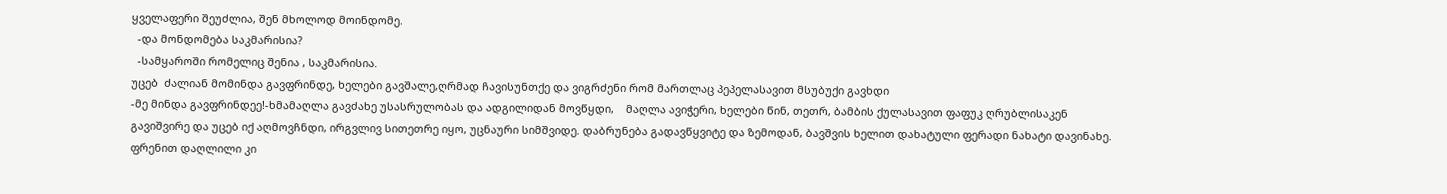ყველაფერი შეუძლია, შენ მხოლოდ მოინდომე.
  -და მონდომება საკმარისია?
  -სამყაროში რომელიც შენია , საკმარისია.
უცებ  ძალიან მომინდა გავფრინდე, ხელები გავშალე,ღრმად ჩავისუნთქე და ვიგრძენი რომ მართლაც პეპელასავით მსუბუქი გავხდი
-მე მინდა გავფრინდეე!-ხმამაღლა გავძახე უსასრულობას და ადგილიდან მოვწყდი,    მაღლა ავიჭერი, ხელები წინ, თეთრ, ბამბის ქულასავით ფაფუკ ღრუბლისაკენ გავიშვირე და უცებ იქ აღმოვჩნდი, ირგვლივ სითეთრე იყო, უცნაური სიმშვიდე. დაბრუნება გადავწყვიტე და ზემოდან, ბავშვის ხელით დახატული ფერადი ნახატი დავინახე. ფრენით დაღლილი კი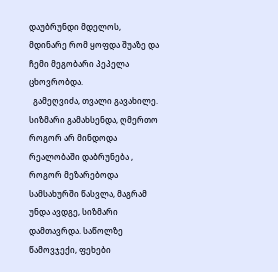დაუბრუნდი მდელოს, მდინარე რომ ყოფდა შუაზე და ჩემი მეგობარი პეპელა ცხოვრობდა.
  გამეღვიძა, თვალი გავახილე. სიზმარი გამახსენდა, ღმერთო როგორ არ მინდოდა რეალობაში დაბრუნება , როგორ მეზარებოდა სამსახურში წასვლა, მაგრამ უნდა ავდგე, სიზმარი დამთავრდა. საწოლზე წამოვჯექი, ფეხები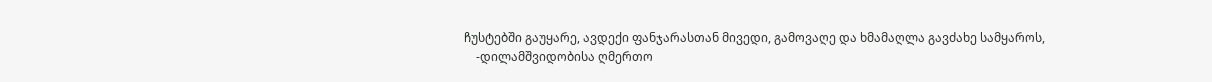ჩუსტებში გაუყარე, ავდექი ფანჯარასთან მივედი, გამოვაღე და ხმამაღლა გავძახე სამყაროს,
    -დილამშვიდობისა ღმერთო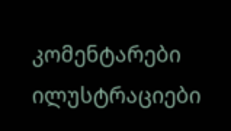კომენტარები ილუსტრაციები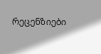რეცენზიები